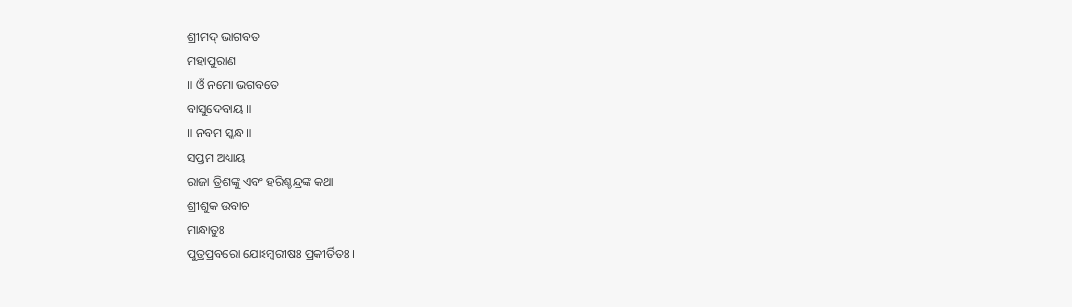ଶ୍ରୀମଦ୍ ଭାଗବତ
ମହାପୁରାଣ
॥ ଓଁ ନମୋ ଭଗବତେ
ବାସୁଦେବାୟ ॥
॥ ନବମ ସ୍କନ୍ଧ ॥
ସପ୍ତମ ଅଧ୍ୟାୟ
ରାଜା ତ୍ରିଶଙ୍କୁ ଏବଂ ହରିଶ୍ଚନ୍ଦ୍ରଙ୍କ କଥା
ଶ୍ରୀଶୁକ ଉବାଚ
ମାନ୍ଧାତୁଃ
ପୁତ୍ରପ୍ରବରୋ ଯୋଽମ୍ବରୀଷଃ ପ୍ରକୀର୍ତିତଃ ।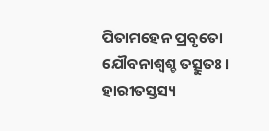ପିତାମହେନ ପ୍ରବୃତୋ
ଯୌବନାଶ୍ୱଶ୍ଚ ତତ୍ସୁତଃ ।
ହାରୀତସ୍ତସ୍ୟ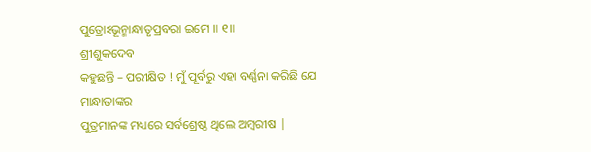ପୁତ୍ରୋଽଭୂନ୍ମାନ୍ଧାତୃପ୍ରବରା ଇମେ ॥ ୧॥
ଶ୍ରୀଶୁକଦେବ
କହୁଛନ୍ତି – ପରୀକ୍ଷିତ ! ମୁଁ ପୂର୍ବରୁ ଏହା ବର୍ଣ୍ଣନା କରିଛି ଯେ ମାନ୍ଧାତାଙ୍କର
ପୁତ୍ରମାନଙ୍କ ମଧ୍ୟରେ ସର୍ବଶ୍ରେଷ୍ଠ ଥିଲେ ଅମ୍ବରୀଷ |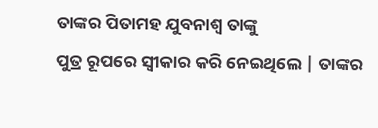ତାଙ୍କର ପିତାମହ ଯୁବନାଶ୍ବ ତାଙ୍କୁ
ପୁତ୍ର ରୂପରେ ସ୍ବୀକାର କରି ନେଇଥିଲେ | ତାଙ୍କର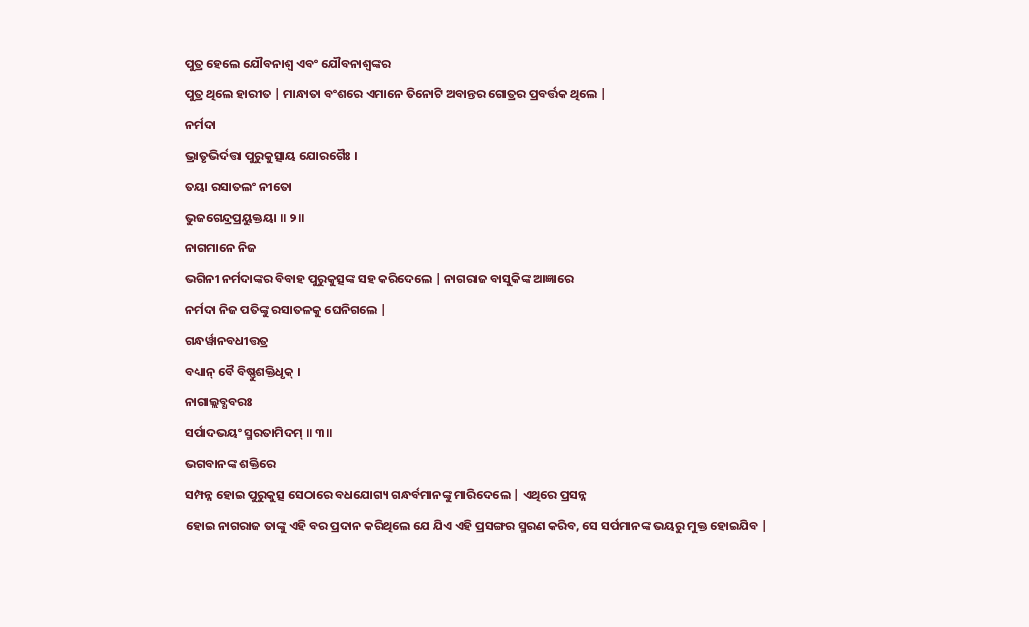ପୁତ୍ର ହେଲେ ଯୌବନାଶ୍ବ ଏବଂ ଯୌବନାଶ୍ବଙ୍କର
ପୁତ୍ର ଥିଲେ ହାରୀତ | ମାନ୍ଧାତା ବଂଶରେ ଏମାନେ ତିନୋଟି ଅବାନ୍ତର ଗୋତ୍ରର ପ୍ରବର୍ତ୍ତକ ଥିଲେ |
ନର୍ମଦା
ଭ୍ରାତୃଭିର୍ଦତ୍ତା ପୁରୁକୁତ୍ସାୟ ଯୋରଗୈଃ ।
ତୟା ରସାତଲଂ ନୀତୋ
ଭୁଜଗେନ୍ଦ୍ରପ୍ରୟୁକ୍ତୟା ॥ ୨॥
ନାଗମାନେ ନିଜ
ଭଗିନୀ ନର୍ମଦାଙ୍କର ବିବାହ ପୁରୁକୁତ୍ସଙ୍କ ସହ କରିଦେଲେ | ନାଗରାଜ ବାସୁକିଙ୍କ ଆଜ୍ଞାରେ
ନର୍ମଦା ନିଜ ପତିଙ୍କୁ ରସାତଳକୁ ଘେନିଗଲେ |
ଗନ୍ଧର୍ୱାନବଧୀତ୍ତତ୍ର
ବଧ୍ୟାନ୍ ବୈ ବିଷ୍ଣୁଶକ୍ତିଧୃକ୍ ।
ନାଗାଲ୍ଲବ୍ଧବରଃ
ସର୍ପାଦଭୟଂ ସ୍ମରତାମିଦମ୍ ॥ ୩॥
ଭଗବାନଙ୍କ ଶକ୍ତିରେ
ସମ୍ପନ୍ନ ହୋଇ ପୁରୁକୁତ୍ସ ସେଠାରେ ବଧଯୋଗ୍ୟ ଗନ୍ଧର୍ବମାନଙ୍କୁ ମାରିଦେଲେ | ଏଥିରେ ପ୍ରସନ୍ନ
ହୋଇ ନାଗରାଜ ତାଙ୍କୁ ଏହି ବର ପ୍ରଦାନ କରିଥିଲେ ଯେ ଯିଏ ଏହି ପ୍ରସଙ୍ଗର ସ୍ମରଣ କରିବ, ସେ ସର୍ପମାନଙ୍କ ଭୟରୁ ମୁକ୍ତ ହୋଇଯିବ |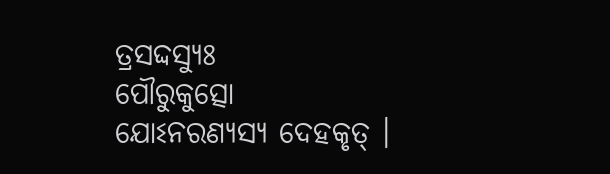ତ୍ରସଦ୍ଦସ୍ୟୁଃ
ପୌରୁକୁତ୍ସୋ ଯୋଽନରଣ୍ୟସ୍ୟ ଦେହକୃତ୍ ।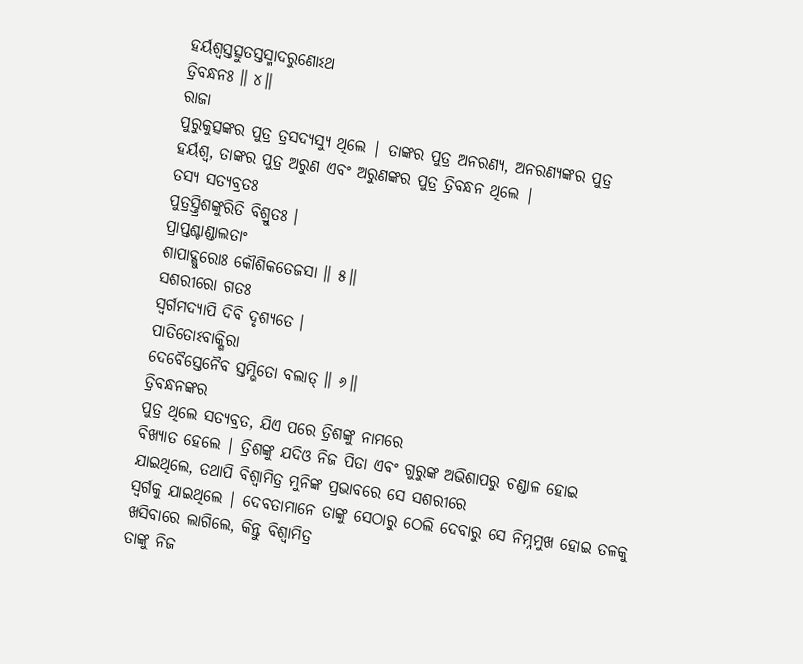ହର୍ୟଶ୍ୱସ୍ତତ୍ସୁତସ୍ତସ୍ମାଦରୁଣୋଽଥ
ତ୍ରିବନ୍ଧନଃ ॥ ୪॥
ରାଜା
ପୁରୁକୁତ୍ସଙ୍କର ପୁତ୍ର ତ୍ରସଦ୍ୟସ୍ୟୁ ଥିଲେ | ତାଙ୍କର ପୁତ୍ର ଅନରଣ୍ୟ, ଅନରଣ୍ୟଙ୍କର ପୁତ୍ର
ହର୍ୟଶ୍ବ, ତାଙ୍କର ପୁତ୍ର ଅରୁଣ ଏବଂ ଅରୁଣଙ୍କର ପୁତ୍ର ତ୍ରିବନ୍ଧନ ଥିଲେ |
ତସ୍ୟ ସତ୍ୟବ୍ରତଃ
ପୁତ୍ରସ୍ତ୍ରିଶଙ୍କୁରିତି ବିଶ୍ରୁତଃ ।
ପ୍ରାପ୍ତଶ୍ଚାଣ୍ଡାଲତାଂ
ଶାପାଦ୍ଗୁରୋଃ କୌଶିକତେଜସା ॥ ୫॥
ସଶରୀରୋ ଗତଃ
ସ୍ୱର୍ଗମଦ୍ୟାପି ଦିବି ଦୃଶ୍ୟତେ ।
ପାତିତୋଽବାକ୍ଶିରା
ଦେବୈସ୍ତେନୈବ ସ୍ତମ୍ଭିତୋ ବଲାତ୍ ॥ ୬॥
ତ୍ରିବନ୍ଧନଙ୍କର
ପୁତ୍ର ଥିଲେ ସତ୍ୟବ୍ରତ, ଯିଏ ପରେ ତ୍ରିଶଙ୍କୁ ନାମରେ
ବିଖ୍ୟାତ ହେଲେ | ତ୍ରିଶଙ୍କୁ ଯଦିଓ ନିଜ ପିତା ଏବଂ ଗୁରୁଙ୍କ ଅଭିଶାପରୁ ଚଣ୍ଡାଳ ହୋଇ ଯାଇଥିଲେ, ତଥାପି ବିଶ୍ବାମିତ୍ର ମୁନିଙ୍କ ପ୍ରଭାବରେ ସେ ସଶରୀରେ
ସ୍ବର୍ଗକୁ ଯାଇଥିଲେ | ଦେବତାମାନେ ତାଙ୍କୁ ସେଠାରୁ ଠେଲି ଦେବାରୁ ସେ ନିମ୍ନମୁଖ ହୋଇ ତଳକୁ
ଖସିବାରେ ଲାଗିଲେ, କିନ୍ତୁ ବିଶ୍ବାମିତ୍ର
ତାଙ୍କୁ ନିଜ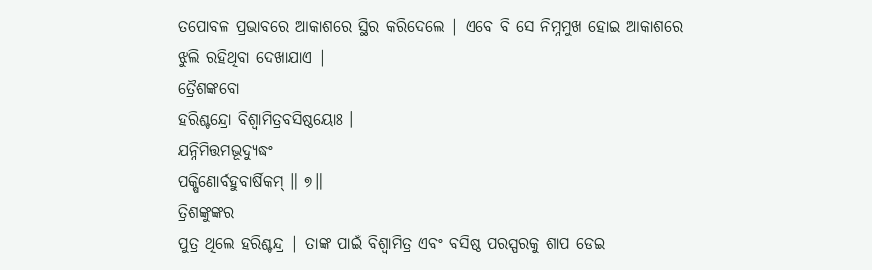ତପୋବଳ ପ୍ରଭାବରେ ଆକାଶରେ ସ୍ଥିର କରିଦେଲେ | ଏବେ ବି ସେ ନିମ୍ନମୁଖ ହୋଇ ଆକାଶରେ
ଝୁଲି ରହିଥିବା ଦେଖାଯାଏ |
ତ୍ରୈଶଙ୍କବୋ
ହରିଶ୍ଚନ୍ଦ୍ରୋ ବିଶ୍ୱାମିତ୍ରବସିଷ୍ଠୟୋଃ ।
ଯନ୍ନିମିତ୍ତମଭୂଦ୍ୟୁଦ୍ଧଂ
ପକ୍ଷିଣୋର୍ବହୁବାର୍ଷିକମ୍ ॥ ୭॥
ତ୍ରିଶଙ୍କୁଙ୍କର
ପୁତ୍ର ଥିଲେ ହରିଶ୍ଚନ୍ଦ୍ର | ତାଙ୍କ ପାଇଁ ବିଶ୍ବାମିତ୍ର ଏବଂ ବସିଷ୍ଠ ପରସ୍ପରକୁ ଶାପ ଡେଇ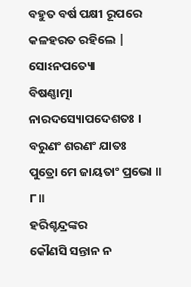ବହୁତ ବର୍ଷ ପକ୍ଷୀ ରୂପରେ କଳହରତ ରହିଲେ |
ସୋଽନପତ୍ୟୋ
ବିଷଣ୍ଣାତ୍ମା ନାରଦସ୍ୟୋପଦେଶତଃ ।
ବରୁଣଂ ଶରଣଂ ଯାତଃ
ପୁତ୍ରୋ ମେ ଜାୟତାଂ ପ୍ରଭୋ ॥ ୮॥
ହରିଶ୍ଚନ୍ଦ୍ରଙ୍କର
କୌଣସି ସନ୍ତାନ ନ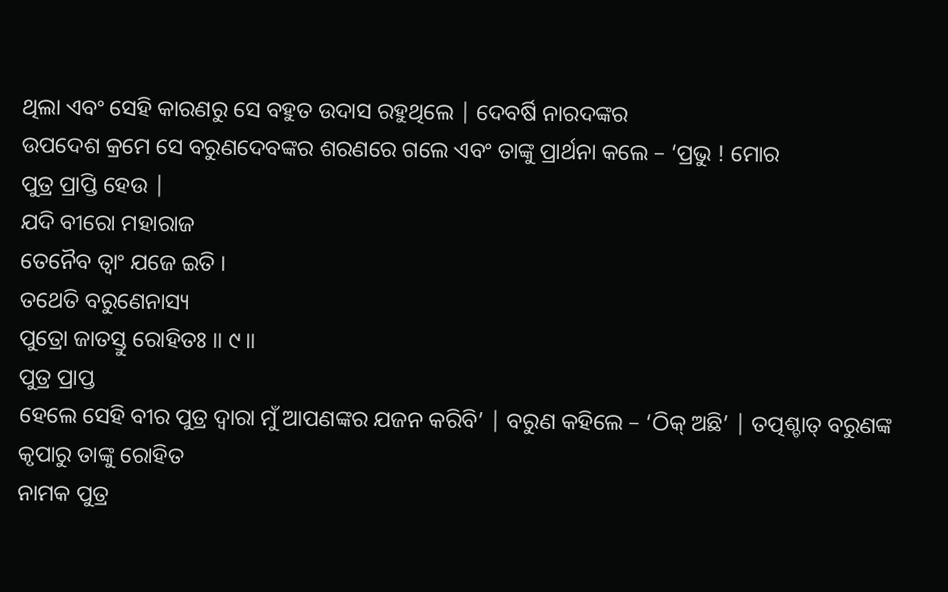ଥିଲା ଏବଂ ସେହି କାରଣରୁ ସେ ବହୁତ ଉଦାସ ରହୁଥିଲେ | ଦେବର୍ଷି ନାରଦଙ୍କର
ଉପଦେଶ କ୍ରମେ ସେ ବରୁଣଦେବଙ୍କର ଶରଣରେ ଗଲେ ଏବଂ ତାଙ୍କୁ ପ୍ରାର୍ଥନା କଲେ – ‘ପ୍ରଭୁ ! ମୋର
ପୁତ୍ର ପ୍ରାପ୍ତି ହେଉ |
ଯଦି ବୀରୋ ମହାରାଜ
ତେନୈବ ତ୍ୱାଂ ଯଜେ ଇତି ।
ତଥେତି ବରୁଣେନାସ୍ୟ
ପୁତ୍ରୋ ଜାତସ୍ତୁ ରୋହିତଃ ॥ ୯॥
ପୁତ୍ର ପ୍ରାପ୍ତ
ହେଲେ ସେହି ବୀର ପୁତ୍ର ଦ୍ବାରା ମୁଁ ଆପଣଙ୍କର ଯଜନ କରିବି’ | ବରୁଣ କହିଲେ – ‘ଠିକ୍ ଅଛି’ | ତତ୍ପଶ୍ଚାତ୍ ବରୁଣଙ୍କ କୃପାରୁ ତାଙ୍କୁ ରୋହିତ
ନାମକ ପୁତ୍ର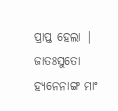ପ୍ରାପ୍ତ ହେଲା |
ଜାତଃସୁତୋ
ହ୍ୟନେନାଙ୍ଗ ମାଂ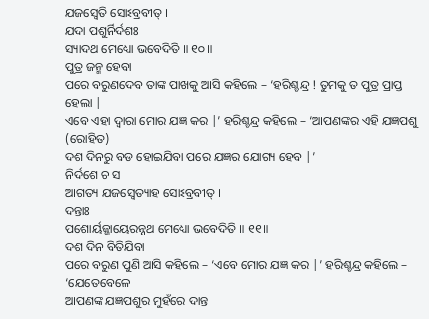ଯଜସ୍ୱେତି ସୋଽବ୍ରବୀତ୍ ।
ଯଦା ପଶୁର୍ନିର୍ଦଶଃ
ସ୍ୟାଦଥ ମେଧ୍ୟୋ ଭବେଦିତି ॥ ୧୦॥
ପୁତ୍ର ଜନ୍ମ ହେବା
ପରେ ବରୁଣଦେବ ତାଙ୍କ ପାଖକୁ ଆସି କହିଲେ – ‘ହରିଶ୍ଚନ୍ଦ୍ର ! ତୁମକୁ ତ ପୁତ୍ର ପ୍ରାପ୍ତ ହେଲା |
ଏବେ ଏହା ଦ୍ବାରା ମୋର ଯଜ୍ଞ କର |’ ହରିଶ୍ଚନ୍ଦ୍ର କହିଲେ – ‘ଆପଣଙ୍କର ଏହି ଯଜ୍ଞପଶୁ (ରୋହିତ)
ଦଶ ଦିନରୁ ବଡ ହୋଇଯିବା ପରେ ଯଜ୍ଞର ଯୋଗ୍ୟ ହେବ |’
ନିର୍ଦଶେ ଚ ସ
ଆଗତ୍ୟ ଯଜସ୍ୱେତ୍ୟାହ ସୋଽବ୍ରବୀତ୍ ।
ଦନ୍ତାଃ
ପଶୋର୍ୟଜ୍ଜାୟେରନ୍ନଥ ମେଧ୍ୟୋ ଭବେଦିତି ॥ ୧୧॥
ଦଶ ଦିନ ବିତିଯିବା
ପରେ ବରୁଣ ପୁଣି ଆସି କହିଲେ – ‘ଏବେ ମୋର ଯଜ୍ଞ କର |’ ହରିଶ୍ଚନ୍ଦ୍ର କହିଲେ – ‘ଯେତେବେଳେ
ଆପଣଙ୍କ ଯଜ୍ଞପଶୁର ମୁହଁରେ ଦାନ୍ତ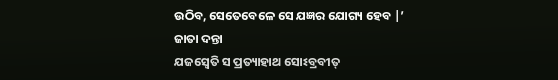ଉଠିବ, ସେତେବେଳେ ସେ ଯଜ୍ଞର ଯୋଗ୍ୟ ହେବ |’
ଜାତା ଦନ୍ତା
ଯଜସ୍ୱେତି ସ ପ୍ରତ୍ୟାହାଥ ସୋଽବ୍ରବୀତ୍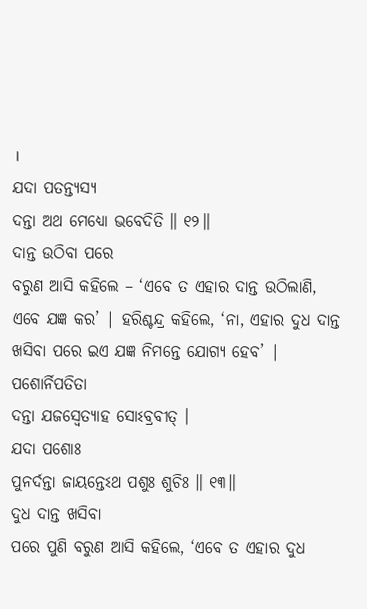।
ଯଦା ପତନ୍ତ୍ୟସ୍ୟ
ଦନ୍ତା ଅଥ ମେଧ୍ୟୋ ଭବେଦିତି ॥ ୧୨॥
ଦାନ୍ତ ଉଠିବା ପରେ
ବରୁଣ ଆସି କହିଲେ – ‘ଏବେ ତ ଏହାର ଦାନ୍ତ ଉଠିଲାଣି, ଏବେ ଯଜ୍ଞ କର’ | ହରିଶ୍ଚନ୍ଦ୍ର କହିଲେ, ‘ନା, ଏହାର ଦୁଧ ଦାନ୍ତ
ଖସିବା ପରେ ଇଏ ଯଜ୍ଞ ନିମନ୍ତେ ଯୋଗ୍ୟ ହେବ’ |
ପଶୋର୍ନିପତିତା
ଦନ୍ତା ଯଜସ୍ୱେତ୍ୟାହ ସୋଽବ୍ରବୀତ୍ ।
ଯଦା ପଶୋଃ
ପୁନର୍ଦନ୍ତା ଜାୟନ୍ତେଽଥ ପଶୁଃ ଶୁଚିଃ ॥ ୧୩॥
ଦୁଧ ଦାନ୍ତ ଖସିବା
ପରେ ପୁଣି ବରୁଣ ଆସି କହିଲେ, ‘ଏବେ ତ ଏହାର ଦୁଧ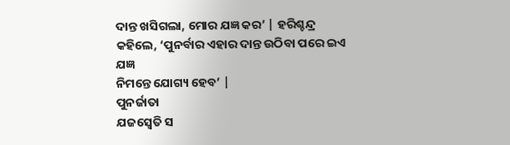ଦାନ୍ତ ଖସିଗଲା, ମୋର ଯଜ୍ଞ କର’ | ହରିଶ୍ଚନ୍ଦ୍ର
କହିଲେ, ‘ପୁନର୍ବାର ଏହାର ଦାନ୍ତ ଉଠିବା ପରେ ଇଏ ଯଜ୍ଞ
ନିମନ୍ତେ ଯୋଗ୍ୟ ହେବ’ |
ପୁନର୍ଜାତା
ଯଜସ୍ୱେତି ସ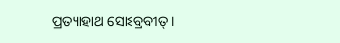ପ୍ରତ୍ୟାହାଥ ସୋଽବ୍ରବୀତ୍ ।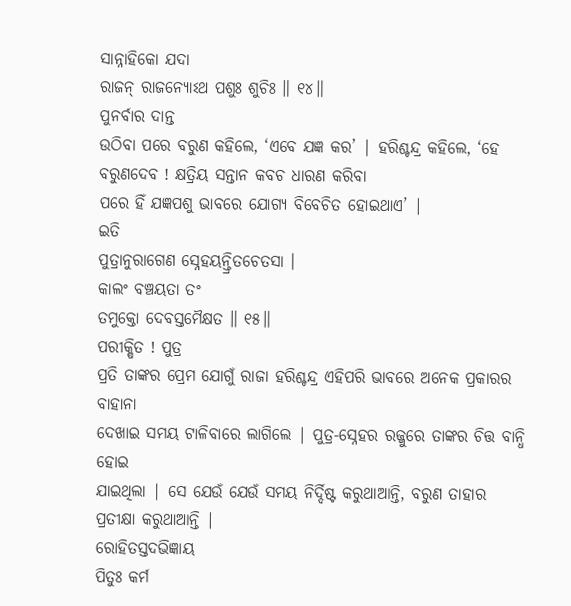ସାନ୍ନାହିକୋ ଯଦା
ରାଜନ୍ ରାଜନ୍ୟୋଽଥ ପଶୁଃ ଶୁଚିଃ ॥ ୧୪॥
ପୁନର୍ବାର ଦାନ୍ତ
ଉଠିବା ପରେ ବରୁଣ କହିଲେ, ‘ଏବେ ଯଜ୍ଞ କର’ | ହରିଶ୍ଚନ୍ଦ୍ର କହିଲେ, ‘ହେ ବରୁଣଦେବ ! କ୍ଷତ୍ରିୟ ସନ୍ତାନ କବଚ ଧାରଣ କରିବା
ପରେ ହିଁ ଯଜ୍ଞପଶୁ ଭାବରେ ଯୋଗ୍ୟ ବିବେଚିତ ହୋଇଥାଏ’ |
ଇତି
ପୁତ୍ରାନୁରାଗେଣ ସ୍ନେହୟନ୍ତ୍ରିତଚେତସା ।
କାଲଂ ବଞ୍ଚୟତା ତଂ
ତମୁକ୍ତୋ ଦେବସ୍ତମୈକ୍ଷତ ॥ ୧୫॥
ପରୀକ୍ଷିତ ! ପୁତ୍ର
ପ୍ରତି ତାଙ୍କର ପ୍ରେମ ଯୋଗୁଁ ରାଜା ହରିଶ୍ଚନ୍ଦ୍ର ଏହିପରି ଭାବରେ ଅନେକ ପ୍ରକାରର ବାହାନା
ଦେଖାଇ ସମୟ ଟାଳିବାରେ ଲାଗିଲେ | ପୁତ୍ର-ସ୍ନେହର ରଜ୍ଜୁରେ ତାଙ୍କର ଚିତ୍ତ ବାନ୍ଧି ହୋଇ
ଯାଇଥିଲା | ସେ ଯେଉଁ ଯେଉଁ ସମୟ ନିର୍ଦ୍ଦିଷ୍ଟ କରୁଥାଆନ୍ତି, ବରୁଣ ତାହାର
ପ୍ରତୀକ୍ଷା କରୁଥାଆନ୍ତି |
ରୋହିତସ୍ତଦଭିଜ୍ଞାୟ
ପିତୁଃ କର୍ମ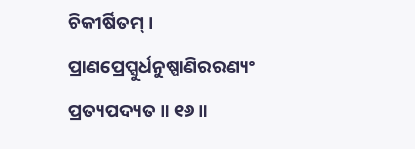ଚିକୀର୍ଷିତମ୍ ।
ପ୍ରାଣପ୍ରେପ୍ସୁର୍ଧନୁଷ୍ପାଣିରରଣ୍ୟଂ
ପ୍ରତ୍ୟପଦ୍ୟତ ॥ ୧୬॥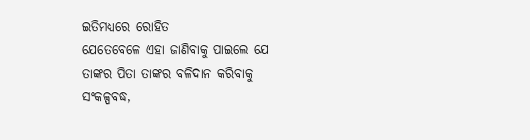ଇତିମଧ୍ୟରେ ରୋହିତ
ଯେତେବେଳେ ଏହା ଜାଣିବାକୁ ପାଇଲେ ଯେ ତାଙ୍କର ପିତା ତାଙ୍କର ବଳିଦାନ କରିବାକୁ ସଂକଳ୍ପବଦ୍ଧ,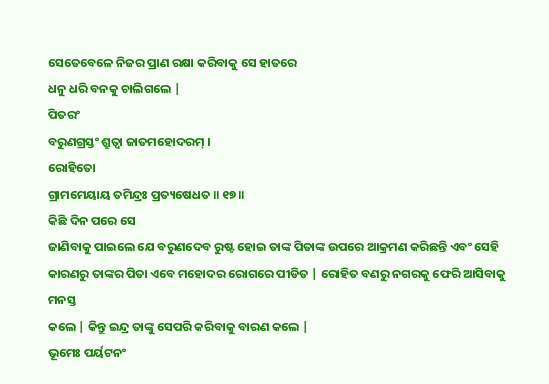ସେତେବେଳେ ନିଜର ପ୍ରାଣ ରକ୍ଷା କରିବାକୁ ସେ ହାତରେ
ଧନୁ ଧରି ବନକୁ ଚାଲିଗଲେ |
ପିତରଂ
ବରୁଣଗ୍ରସ୍ତଂ ଶ୍ରୁତ୍ୱା ଜାତମହୋଦରମ୍ ।
ରୋହିତୋ
ଗ୍ରାମମେୟାୟ ତମିନ୍ଦ୍ରଃ ପ୍ରତ୍ୟଷେଧତ ॥ ୧୭॥
କିଛି ଦିନ ପରେ ସେ
ଜାଣିବାକୁ ପାଇଲେ ଯେ ବରୁଣଦେବ ରୁଷ୍ଟ ହୋଇ ତାଙ୍କ ପିତାଙ୍କ ଉପରେ ଆକ୍ରମଣ କରିଛନ୍ତି ଏବଂ ସେହି
କାରଣରୁ ତାଙ୍କର ପିତା ଏବେ ମହୋଦର ରୋଗରେ ପୀଡିତ | ରୋହିତ ବଣରୁ ନଗରକୁ ଫେରି ଆସିବାକୁ ମନସ୍ତ
କଲେ | କିନ୍ତୁ ଇନ୍ଦ୍ର ତାଙ୍କୁ ସେପରି କରିବାକୁ ବାରଣ କଲେ |
ଭୂମେଃ ପର୍ୟଟନଂ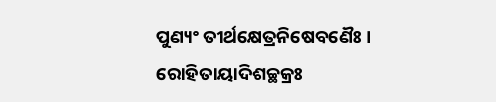ପୁଣ୍ୟଂ ତୀର୍ଥକ୍ଷେତ୍ରନିଷେବଣୈଃ ।
ରୋହିତାୟାଦିଶଚ୍ଛକ୍ରଃ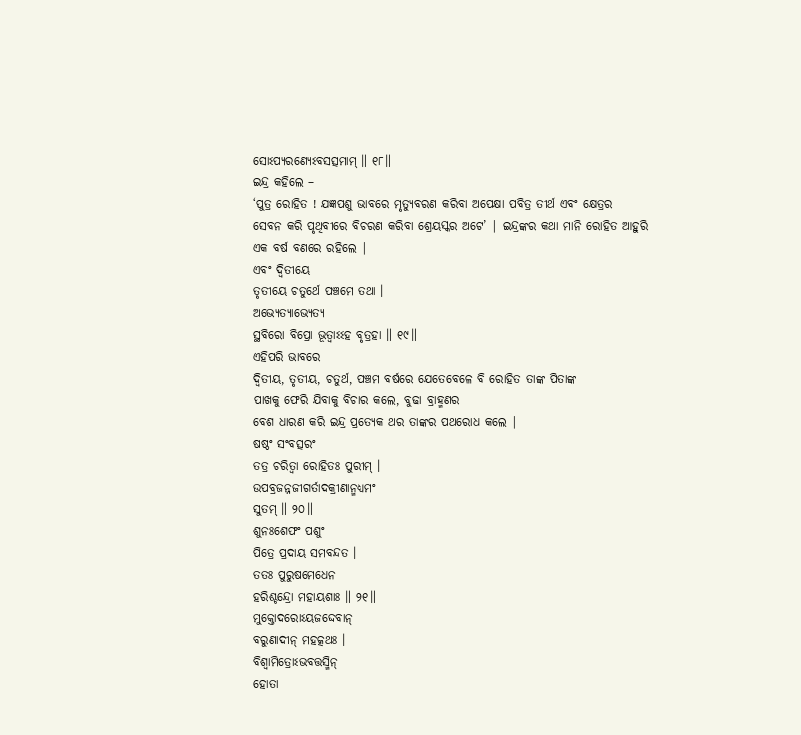ସୋଽପ୍ୟରଣ୍ୟେଽବସତ୍ସମାମ୍ ॥ ୧୮॥
ଇନ୍ଦ୍ର କହିଲେ –
‘ପୁତ୍ର ରୋହିତ ! ଯଜ୍ଞପଶୁ ଭାବରେ ମୃତ୍ୟୁବରଣ କରିବା ଅପେକ୍ଷା ପବିତ୍ର ତୀର୍ଥ ଏବଂ କ୍ଷେତ୍ରର
ସେବନ କରି ପୃଥିବୀରେ ବିଚରଣ କରିବା ଶ୍ରେୟସ୍କର ଅଟେ’ | ଇନ୍ଦ୍ରଙ୍କର କଥା ମାନି ରୋହିତ ଆହୁରି
ଏକ ବର୍ଷ ବଣରେ ରହିଲେ |
ଏବଂ ଦ୍ୱିତୀୟେ
ତୃତୀୟେ ଚତୁର୍ଥେ ପଞ୍ଚମେ ତଥା ।
ଅଭ୍ୟେତ୍ୟାଭ୍ୟେତ୍ୟ
ସ୍ଥବିରୋ ବିପ୍ରୋ ଭୂତ୍ୱାଽଽହ ବୃତ୍ରହା ॥ ୧୯॥
ଏହିପରି ଭାବରେ
ଦ୍ବିତୀୟ, ତୃତୀୟ, ଚତୁର୍ଥ, ପଞ୍ଚମ ବର୍ଷରେ ଯେତେବେଳେ ବି ରୋହିତ ତାଙ୍କ ପିତାଙ୍କ
ପାଖକୁ ଫେରି ଯିବାକୁ ବିଚାର କଲେ, ବୁଢା ବ୍ରାହ୍ମଣର
ବେଶ ଧାରଣ କରି ଇନ୍ଦ୍ର ପ୍ରତ୍ୟେକ ଥର ତାଙ୍କର ପଥରୋଧ କଲେ |
ଷଷ୍ଠଂ ସଂବତ୍ସରଂ
ତତ୍ର ଚରିତ୍ୱା ରୋହିତଃ ପୁରୀମ୍ ।
ଉପବ୍ରଜନ୍ନଜୀଗର୍ତାଦକ୍ରୀଣାନ୍ମଧ୍ୟମଂ
ସୁତମ୍ ॥ ୨୦॥
ଶୁନଃଶେଫଂ ପଶୁଂ
ପିତ୍ରେ ପ୍ରଦାୟ ସମବନ୍ଦତ ।
ତତଃ ପୁରୁଷମେଧେନ
ହରିଶ୍ଚନ୍ଦ୍ରୋ ମହାୟଶାଃ ॥ ୨୧॥
ମୁକ୍ତୋଦରୋଽୟଜଦ୍ଦେବାନ୍
ବରୁଣାଦୀନ୍ ମହତ୍କଥଃ ।
ବିଶ୍ୱାମିତ୍ରୋଽଭବତ୍ତସ୍ମିନ୍
ହୋତା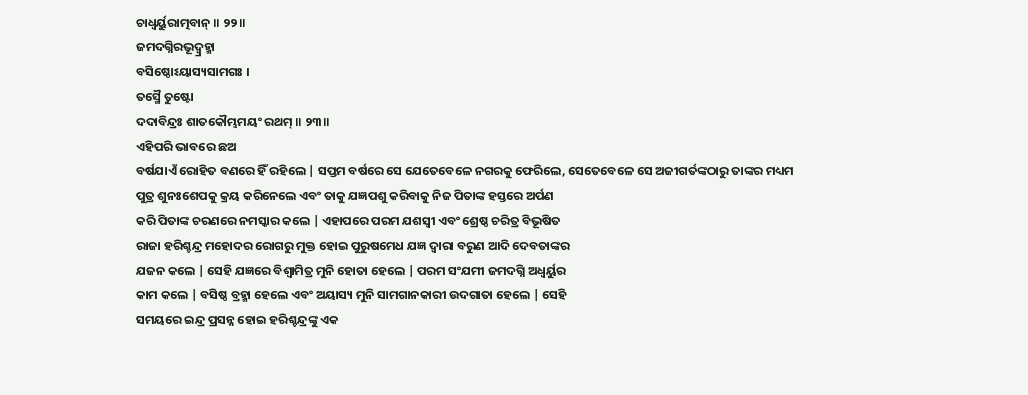ଚାଧ୍ୱର୍ୟୁରାତ୍ମବାନ୍ ॥ ୨୨॥
ଜମଦଗ୍ନିରଭୂଦ୍ବ୍ରହ୍ମା
ବସିଷ୍ଠୋଽୟାସ୍ୟସାମଗଃ ।
ତସ୍ମୈ ତୁଷ୍ଟୋ
ଦଦାବିନ୍ଦ୍ରଃ ଶାତକୌମ୍ଭମୟଂ ରଥମ୍ ॥ ୨୩॥
ଏହିପରି ଭାବରେ ଛଅ
ବର୍ଷଯାଏଁ ରୋହିତ ବଣରେ ହିଁ ରହିଲେ | ସପ୍ତମ ବର୍ଷରେ ସେ ଯେତେବେଳେ ନଗରକୁ ଫେରିଲେ, ସେତେବେଳେ ସେ ଅଜୀଗର୍ତଙ୍କଠାରୁ ତାଙ୍କର ମଧ୍ୟମ
ପୁତ୍ର ଶୁନଃଶେପକୁ କ୍ରୟ କରିନେଲେ ଏବଂ ତାକୁ ଯଜ୍ଞପଶୁ କରିବାକୁ ନିଜ ପିତାଙ୍କ ହସ୍ତରେ ଅର୍ପଣ
କରି ପିତାଙ୍କ ଚରଣରେ ନମସ୍କାର କଲେ | ଏହାପରେ ପରମ ଯଶସ୍ବୀ ଏବଂ ଶ୍ରେଷ୍ଠ ଚରିତ୍ର ବିଭୂଷିତ
ରାଜା ହରିଶ୍ଚନ୍ଦ୍ର ମହୋଦର ରୋଗରୁ ମୁକ୍ତ ହୋଇ ପୁରୁଷମେଧ ଯଜ୍ଞ ଦ୍ବାରା ବରୁଣ ଆଦି ଦେବତାଙ୍କର
ଯଜନ କଲେ | ସେହି ଯଜ୍ଞରେ ବିଶ୍ବାମିତ୍ର ମୁନି ହୋତା ହେଲେ | ପରମ ସଂଯମୀ ଜମଦଗ୍ନି ଅଧ୍ବର୍ୟୁର
କାମ କଲେ | ବସିଷ୍ଠ ବ୍ରହ୍ମା ହେଲେ ଏବଂ ଅୟାସ୍ୟ ମୁନି ସାମଗାନକାରୀ ଉଦଗାତା ହେଲେ | ସେହି
ସମୟରେ ଇନ୍ଦ୍ର ପ୍ରସନ୍ନ ହୋଇ ହରିଶ୍ଚନ୍ଦ୍ରଙ୍କୁ ଏକ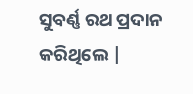ସୁବର୍ଣ୍ଣ ରଥ ପ୍ରଦାନ କରିଥିଲେ |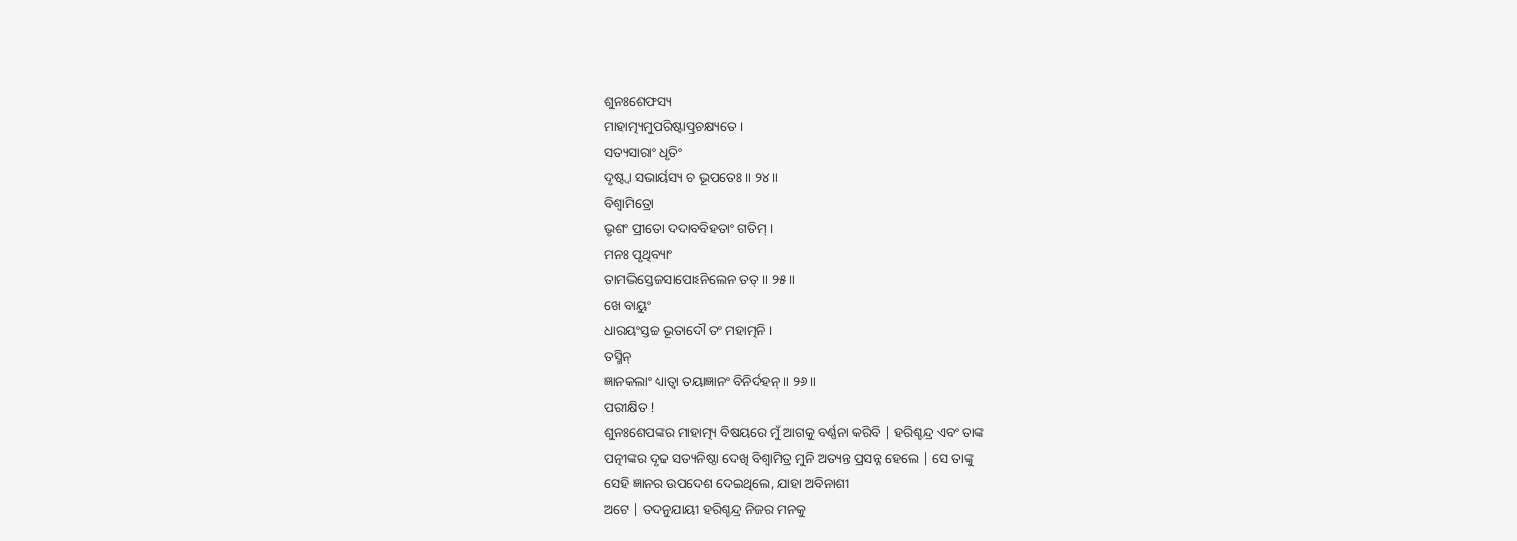ଶୁନଃଶେଫସ୍ୟ
ମାହାତ୍ମ୍ୟମୁପରିଷ୍ଟାତ୍ପ୍ରଚକ୍ଷ୍ୟତେ ।
ସତ୍ୟସାରାଂ ଧୃତିଂ
ଦୃଷ୍ଟ୍ୱା ସଭାର୍ୟସ୍ୟ ଚ ଭୂପତେଃ ॥ ୨୪॥
ବିଶ୍ୱାମିତ୍ରୋ
ଭୃଶଂ ପ୍ରୀତୋ ଦଦାବବିହତାଂ ଗତିମ୍ ।
ମନଃ ପୃଥିବ୍ୟାଂ
ତାମଦ୍ଭିସ୍ତେଜସାପୋଽନିଲେନ ତତ୍ ॥ ୨୫॥
ଖେ ବାୟୁଂ
ଧାରୟଂସ୍ତଚ୍ଚ ଭୂତାଦୌ ତଂ ମହାତ୍ମନି ।
ତସ୍ମିନ୍
ଜ୍ଞାନକଲାଂ ଧ୍ୟାତ୍ୱା ତୟାଜ୍ଞାନଂ ବିନିର୍ଦହନ୍ ॥ ୨୬॥
ପରୀକ୍ଷିତ !
ଶୁନଃଶେପଙ୍କର ମାହାତ୍ମ୍ୟ ବିଷୟରେ ମୁଁ ଆଗକୁ ବର୍ଣ୍ଣନା କରିବି | ହରିଶ୍ଚନ୍ଦ୍ର ଏବଂ ତାଙ୍କ
ପତ୍ନୀଙ୍କର ଦୃଢ ସତ୍ୟନିଷ୍ଠା ଦେଖି ବିଶ୍ବାମିତ୍ର ମୁନି ଅତ୍ୟନ୍ତ ପ୍ରସନ୍ନ ହେଲେ | ସେ ତାଙ୍କୁ
ସେହି ଜ୍ଞାନର ଉପଦେଶ ଦେଇଥିଲେ, ଯାହା ଅବିନାଶୀ
ଅଟେ | ତଦନୁଯାୟୀ ହରିଶ୍ଚନ୍ଦ୍ର ନିଜର ମନକୁ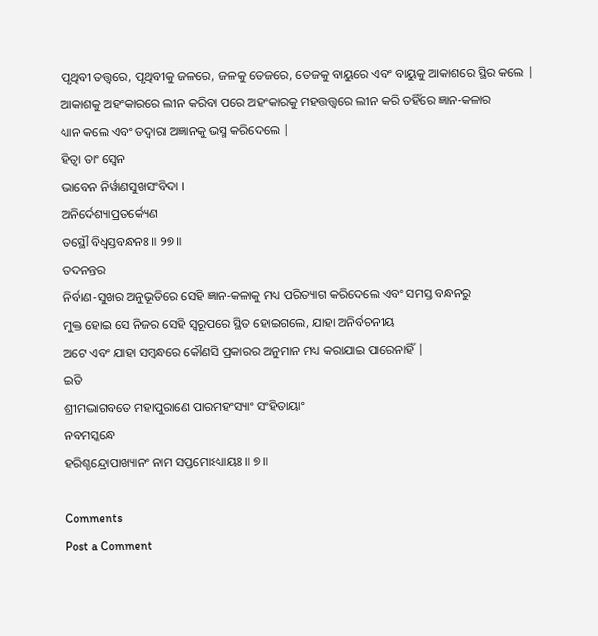ପୃଥିବୀ ତତ୍ତ୍ବରେ, ପୃଥିବୀକୁ ଜଳରେ, ଜଳକୁ ତେଜରେ, ତେଜକୁ ବାୟୁରେ ଏବଂ ବାୟୁକୁ ଆକାଶରେ ସ୍ଥିର କଲେ |
ଆକାଶକୁ ଅହଂକାରରେ ଲୀନ କରିବା ପରେ ଅହଂକାରକୁ ମହତ୍ତତ୍ତ୍ବରେ ଲୀନ କରି ତହିଁରେ ଜ୍ଞାନ-କଳାର
ଧ୍ୟାନ କଲେ ଏବଂ ତଦ୍ବାରା ଅଜ୍ଞାନକୁ ଭସ୍ମ କରିଦେଲେ |
ହିତ୍ୱା ତାଂ ସ୍ୱେନ
ଭାବେନ ନିର୍ୱାଣସୁଖସଂବିଦା ।
ଅନିର୍ଦେଶ୍ୟାପ୍ରତର୍କ୍ୟେଣ
ତସ୍ଥୌ ବିଧ୍ୱସ୍ତବନ୍ଧନଃ ॥ ୨୭॥
ତଦନନ୍ତର
ନିର୍ବାଣ-ସୁଖର ଅନୁଭୂତିରେ ସେହି ଜ୍ଞାନ-କଳାକୁ ମଧ୍ୟ ପରିତ୍ୟାଗ କରିଦେଲେ ଏବଂ ସମସ୍ତ ବନ୍ଧନରୁ
ମୁକ୍ତ ହୋଇ ସେ ନିଜର ସେହି ସ୍ବରୂପରେ ସ୍ଥିତ ହୋଇଗଲେ, ଯାହା ଅନିର୍ବଚନୀୟ
ଅଟେ ଏବଂ ଯାହା ସମ୍ବନ୍ଧରେ କୌଣସି ପ୍ରକାରର ଅନୁମାନ ମଧ୍ୟ କରାଯାଇ ପାରେନାହିଁ |
ଇତି
ଶ୍ରୀମଦ୍ଭାଗବତେ ମହାପୁରାଣେ ପାରମହଂସ୍ୟାଂ ସଂହିତାୟାଂ
ନବମସ୍କନ୍ଧେ
ହରିଶ୍ଚନ୍ଦ୍ରୋପାଖ୍ୟାନଂ ନାମ ସପ୍ତମୋଽଧ୍ୟାୟଃ ॥ ୭॥

Comments
Post a Comment